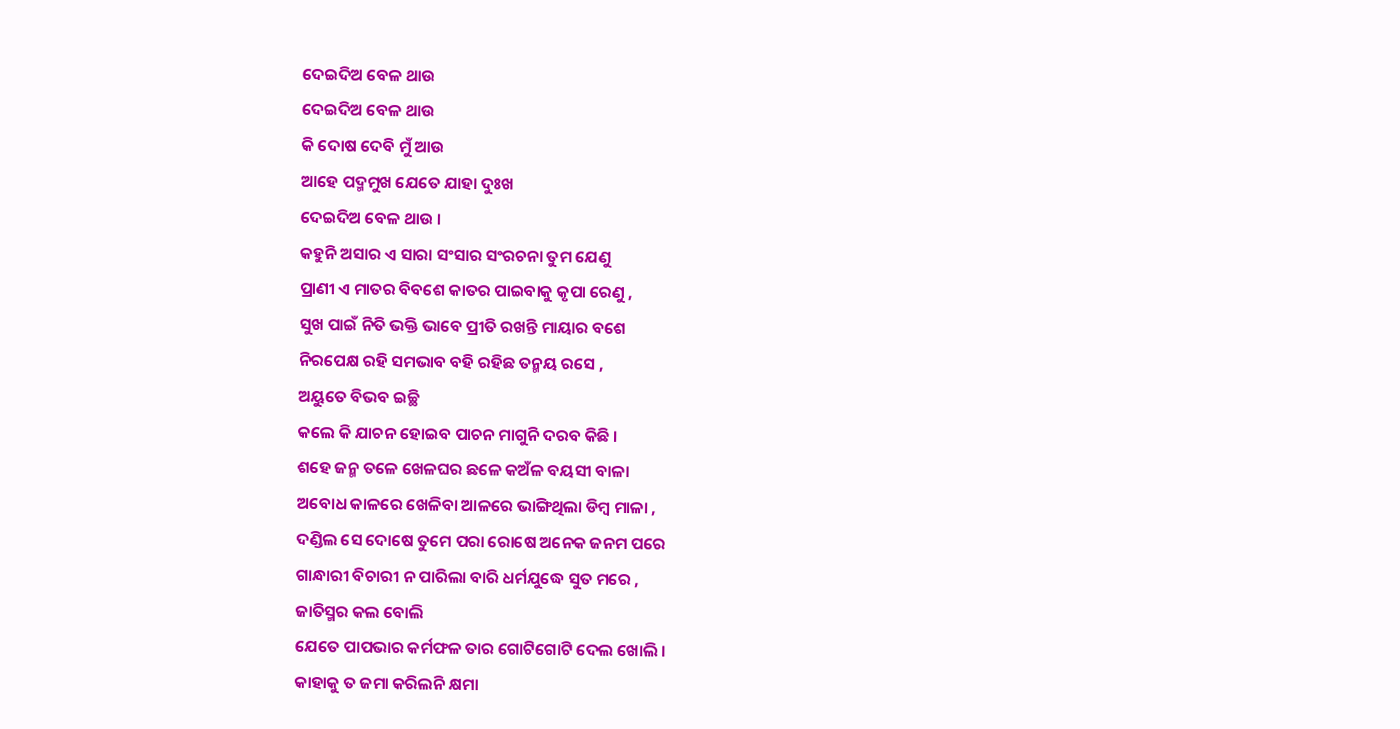ଦେଇଦିଅ ବେଳ ଥାଉ
ଦେଇଦିଅ ବେଳ ଥାଉ
କି ଦୋଷ ଦେବି ମୁଁ ଆଉ
ଆହେ ପଦ୍ମମୁଖ ଯେତେ ଯାହା ଦୁଃଖ
ଦେଇଦିଅ ବେଳ ଥାଉ ।
କହୁନି ଅସାର ଏ ସାରା ସଂସାର ସଂରଚନା ତୁମ ଯେଣୁ
ପ୍ରାଣୀ ଏ ମାତର ବିବଶେ କାତର ପାଇବାକୁ କୃପା ରେଣୁ ,
ସୁଖ ପାଇଁ ନିତି ଭକ୍ତି ଭାବେ ପ୍ରୀତି ରଖନ୍ତି ମାୟାର ବଶେ
ନିରପେକ୍ଷ ରହି ସମଭାବ ବହି ରହିଛ ତନ୍ମୟ ରସେ ,
ଅୟୁତେ ବିଭବ ଇଚ୍ଛି
କଲେ କି ଯାଚନ ହୋଇବ ପାଚନ ମାଗୁନି ଦରବ କିଛି ।
ଶହେ ଜନ୍ମ ତଳେ ଖେଳଘର ଛଳେ କଅଁଳ ବୟସୀ ବାଳା
ଅବୋଧ କାଳରେ ଖେଳିବା ଆଳରେ ଭାଙ୍ଗିଥିଲା ଡିମ୍ବ ମାଳା ,
ଦଣ୍ଡିଲ ସେ ଦୋଷେ ତୁମେ ପରା ରୋଷେ ଅନେକ ଜନମ ପରେ
ଗାନ୍ଧାରୀ ବିଚାରୀ ନ ପାରିଲା ବାରି ଧର୍ମଯୁଦ୍ଧେ ସୁତ ମରେ ,
ଜାତିସ୍ମର କଲ ବୋଲି
ଯେତେ ପାପଭାର କର୍ମଫଳ ତାର ଗୋଟିଗୋଟି ଦେଲ ଖୋଲି ।
କାହାକୁ ତ ଜମା କରିଲନି କ୍ଷମା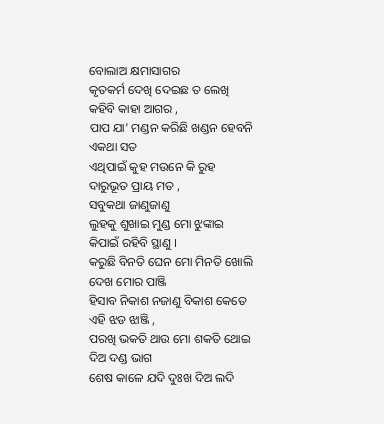ବୋଲାଅ କ୍ଷମାସାଗର
କୃତକର୍ମ ଦେଖି ଦେଇଛ ତ ଲେଖି କହିବି କାହା ଆଗର ,
ପାପ ଯା' ମଣ୍ଡନ କରିଛି ଖଣ୍ଡନ ହେବନି ଏକଥା ସତ
ଏଥିପାଇଁ କୁହ ମଉନେ କି ରୁହ ଦାରୁଭୂତ ପ୍ରାୟ ମତ ,
ସବୁକଥା ଜାଣୁଜାଣୁ
ଲୁହକୁ ଶୁଖାଇ ମୁଣ୍ଡ ମୋ ଝୁଙ୍କାଇ କିପାଇଁ ରହିବି ସ୍ଥାଣୁ ।
କରୁଛି ବିନତି ଘେନ ମୋ ମିନତି ଖୋଲି ଦେଖ ମୋର ପାଞ୍ଜି
ହିସାବ ନିକାଶ ନଜାଣୁ ବିକାଶ କେତେ ଏହି ଝଡ ଝାଞ୍ଜି ,
ପରଖି ଭକତି ଥାଉ ମୋ ଶକତି ଥୋଇ ଦିଅ ଦଣ୍ଡ ଭାଗ
ଶେଷ କାଳେ ଯଦି ଦୁଃଖ ଦିଅ ଲଦି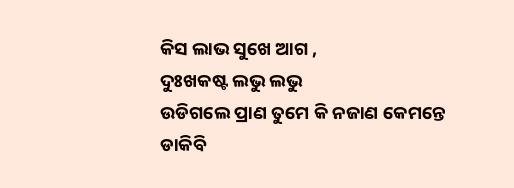କିସ ଲାଭ ସୁଖେ ଆଗ ,
ଦୁଃଖକଷ୍ଟ ଲଭୁ ଲଭୁ
ଉଡିଗଲେ ପ୍ରାଣ ତୁମେ କି ନଜାଣ କେମନ୍ତେ ଡାକିବି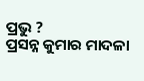ପ୍ରଭୁ ?
ପ୍ରସନ୍ନ କୁମାର ମାଦଳା